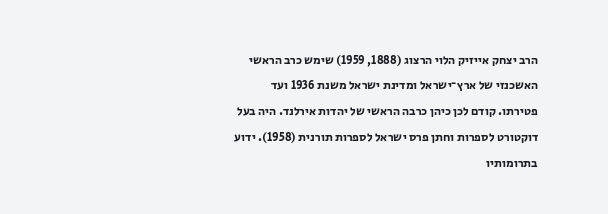הרב יצחק אייזיק הלוי הרצוג (1888, 1959) שימש כרב הראשי האשכנזי של ארץ־ישראל ומדינת ישראל משנת 1936 ועד פטירתו. קודם לכן כיהן כרבה הראשי של יהדות אירלנד. היה בעל דוקטורט לספרות וחתן פרס ישראל לספרות תורנית (1958). ידוע בתרומותיו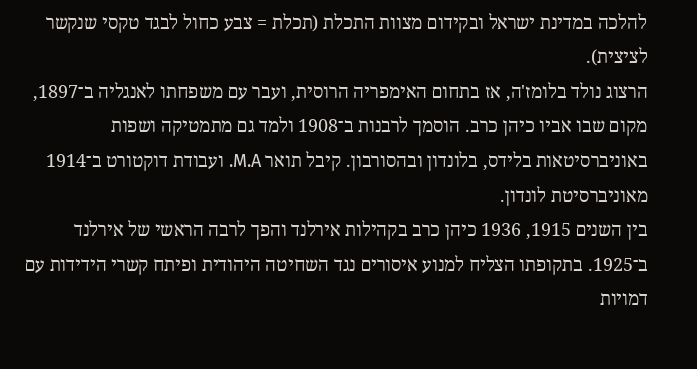להלכה במדינת ישראל ובקידום מצוות התכלת (תכלת = צבע כחול לבגד טקסי שנקשר לציצית).
הרצוג נולד בלומז'ה, אז בתחום האימפריה הרוסית, ועבר עם משפחתו לאנגליה ב־1897, מקום שבו אביו כיהן כרב. הוסמך לרבנות ב־1908 ולמד גם מתמטיקה ושפות באוניברסיטאות בלידס, בלונדון ובהסורבון. קיבל תואר M.A. ועבודת דוקטורט ב־1914 מאוניברסיטת לונדון.
בין השנים 1915, 1936 כיהן כרב בקהילות אירלנד והפך לרבה הראשי של אירלנד ב־1925. בתקופתו הצליח למנוע איסורים נגד השחיטה היהודית ופיתח קשרי הידידות עם דמויות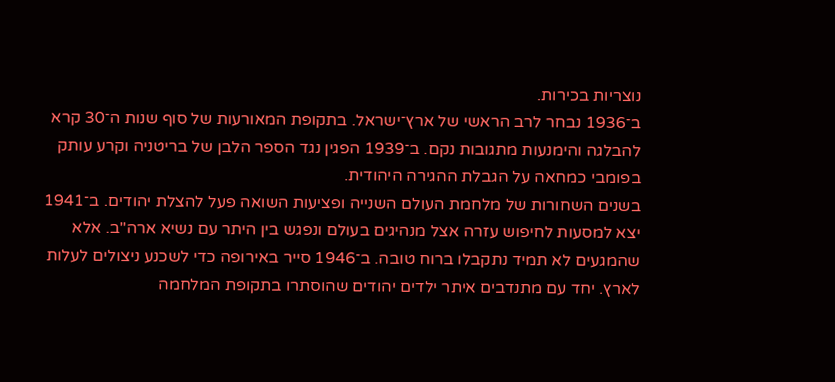נוצריות בכירות.
ב־1936 נבחר לרב הראשי של ארץ־ישראל. בתקופת המאורעות של סוף שנות ה־30 קרא להבלגה והימנעות מתגובות נקם. ב־1939 הפגין נגד הספר הלבן של בריטניה וקרע עותק בפומבי כמחאה על הגבלת ההגירה היהודית.
בשנים השחורות של מלחמת העולם השנייה ופציעות השואה פעל להצלת יהודים. ב־1941 יצא למסעות לחיפוש עזרה אצל מנהיגים בעולם ונפגש בין היתר עם נשיא ארה"ב. אלא שהמגעים לא תמיד נתקבלו ברוח טובה. ב־1946 סייר באירופה כדי לשכנע ניצולים לעלות לארץ. יחד עם מתנדבים איתר ילדים יהודים שהוסתרו בתקופת המלחמה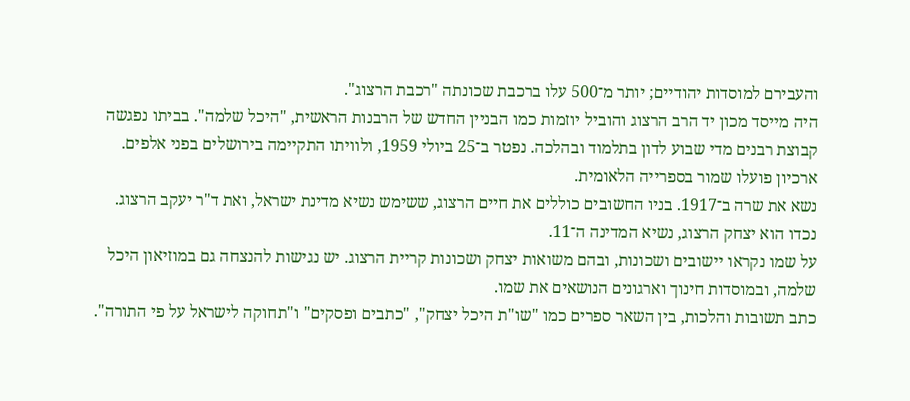והעבירם למוסדות יהודיים; יותר מ־500 עלו ברכבת שכונתה "רכבת הרצוג".
היה מייסד מכון יד הרב הרצוג והוביל יוזמות כמו הבניין החדש של הרבנות הראשית, "היכל שלמה". בביתו נפגשה קבוצת רבנים מדי שבוע לדון בתלמוד ובהלכה. נפטר ב־25 ביולי 1959, ולוויתו התקיימה בירושלים בפני אלפים. ארכיון פועלו שמור בספרייה הלאומית.
נשא את שרה ב־1917. בניו החשובים כוללים את חיים הרצוג, ששימש נשיא מדינת ישראל, ואת ד"ר יעקב הרצוג. נכדו הוא יצחק הרצוג, נשיא המדינה ה־11.
על שמו נקראו יישובים ושכונות, ובהם משואות יצחק ושכונות קריית הרצוג. יש נגישות להנצחה גם במוזיאון היכל שלמה, ובמוסדות חינוך וארגונים הנושאים את שמו.
כתב תשובות והלכות, בין השאר ספרים כמו "שו"ת היכל יצחק", "כתבים ופסקים" ו"תחוקה לישראל על פי התורה".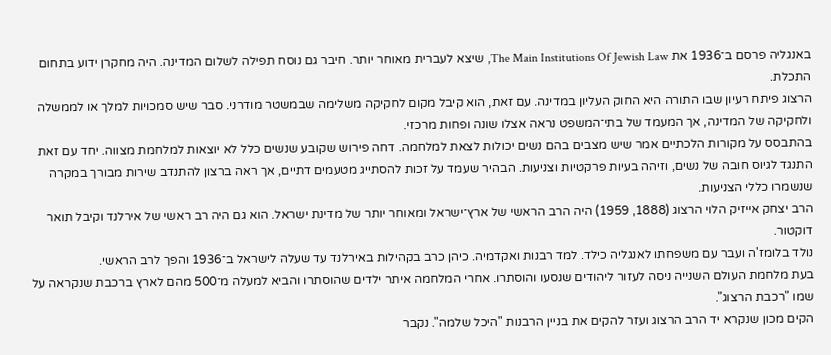באנגליה פרסם ב־1936 את The Main Institutions Of Jewish Law, שיצא לעברית מאוחר יותר. חיבר גם נוסח תפילה לשלום המדינה. היה מחקרן ידוע בתחום התכלת.
הרצוג פיתח רעיון שבו התורה היא החוק העליון במדינה. עם זאת, הוא קיבל מקום לחקיקה משלימה שבמשטר מודרני. סבר שיש סמכויות למלך או לממשלה ולחקיקה של המדינה, אך המעמד של בתי־המשפט נראה אצלו שונה ופחות מרכזי.
בהתבסס על מקורות הלכתיים אמר שיש מצבים בהם נשים יכולות לצאת למלחמה. דחה פירוש שקובע שנשים כלל לא יוצאות למלחמת מצווה. יחד עם זאת התנגד לגיוס חובה של נשים, וזיהה בעיות פרקטיות וצניעות. הבהיר שעמד על זכות להסתייג מטעמים דתיים, אך ראה ברצון להתנדב שירות מבורך במקרה שנשמרו כללי הצניעות.
הרב יצחק אייזיק הלוי הרצוג (1888, 1959) היה הרב הראשי של ארץ־ישראל ומאוחר יותר של מדינת ישראל. הוא גם היה רב ראשי של אירלנד וקיבל תואר דוקטור.
נולד בלומז'ה ועבר עם משפחתו לאנגליה כילד. למד רבנות ואקדמיה. כיהן כרב בקהילות באירלנד עד שעלה לישראל ב־1936 והפך לרב הראשי.
בעת מלחמת העולם השנייה ניסה לעזור ליהודים שנסעו והוסתרו. אחרי המלחמה איתר ילדים שהוסתרו והביא למעלה מ־500 מהם לארץ ברכבת שנקראה על שמו "רכבת הרצוג".
הקים מכון שנקרא יד הרב הרצוג ועזר להקים את בניין הרבנות "היכל שלמה". נקבר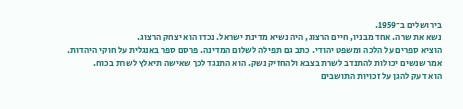בירושלים ב־1959.
נשא את שרה. אחד מבניו, חיים הרצוג, היה נשיא מדינת ישראל. נכדו הוא יצחק הרצוג.
הוציא ספרים על הלכה ומשפט יהודי. כתב גם תפילה לשלום המדינה. פרסם ספר באנגלית על חוקי היהדות.
אמר שנשים יכולות להתנדב לשרת בצבא ולהחזיק נשק. הוא התנגד לכך שאישה תיאלץ לשרת בכוח.
הוא דעק להגן על זכויות התושבים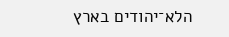הלא־יהודים בארץ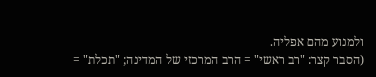ולמנוע מהם אפליה.
(הסבר קצר: "רב ראשי" = הרב המרכזי של המדינה; "תכלת" =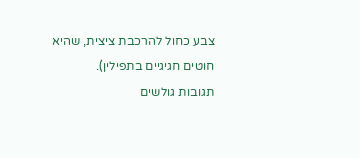צבע כחול להרכבת ציצית, שהיא חוטים חגיגיים בתפילין).
תגובות גולשים